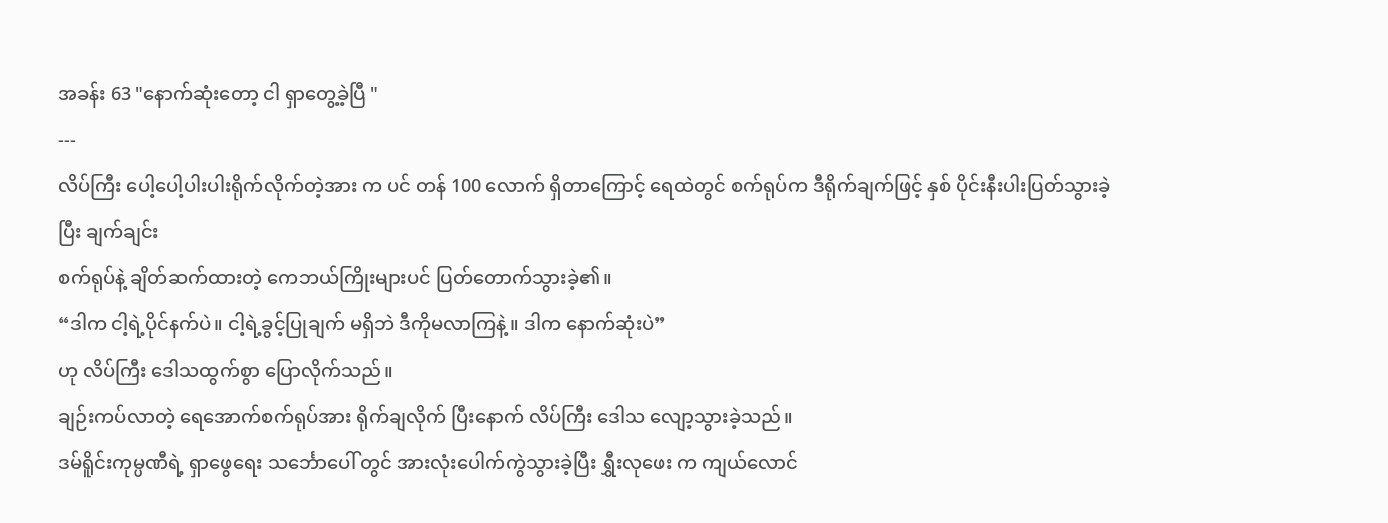အခန်း 63 "နောက်ဆုံးတော့ ငါ ရှာတွေ့ခဲ့ပြီ "
---
လိပ်ကြီး ပေါ့ပေါ့ပါးပါးရိုက်လိုက်တဲ့အား က ပင် တန် 100 လောက် ရှိတာကြောင့် ရေထဲတွင် စက်ရုပ်က ဒီရိုက်ချက်ဖြင့် နှစ် ပိုင်းနီးပါးပြတ်သွားခဲ့ပြီး ချက်ချင်း
စက်ရုပ်နဲ့ ချိတ်ဆက်ထားတဲ့ ကေဘယ်ကြိုးများပင် ပြတ်တောက်သွားခဲ့၏။
“ဒါက ငါ့ရဲ့ပိုင်နက်ပဲ။ ငါ့ရဲ့ခွင့်ပြုချက် မရှိဘဲ ဒီကိုမလာကြနဲ့။ ဒါက နောက်ဆုံးပဲ”
ဟု လိပ်ကြီး ဒေါသထွက်စွာ ပြောလိုက်သည်။
ချဉ်းကပ်လာတဲ့ ရေအောက်စက်ရုပ်အား ရိုက်ချလိုက် ပြီးနောက် လိပ်ကြီး ဒေါသ လျော့သွားခဲ့သည်။
ဒမ်ရိူင်းကုမ္ပဏီရဲ့ ရှာဖွေရေး သင်္ဘောပေါ် တွင် အားလုံးပေါက်ကွဲသွားခဲ့ပြီး ရွှီးလုဖေး က ကျယ်လောင်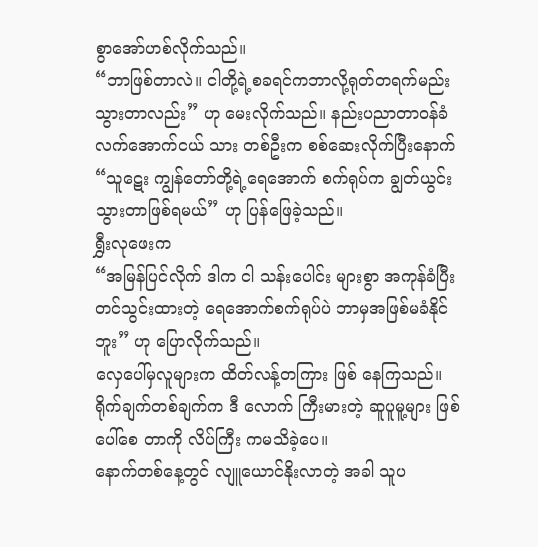စွာအော်ဟစ်လိုက်သည်။
“ဘာဖြစ်တာလဲ။ ငါတို့ရဲ့စခရင်ကဘာလို့ရုတ်တရက်မည်းသွားတာလည်း” ဟု မေးလိုက်သည်။ နည်းပညာတာဝန်ခံ လက်အောက်ငယ် သား တစ်ဦးက စစ်ဆေးလိုက်ပြီးနောက်
“သူဋေး ကျွန်တော်တို့ရဲ့ရေအောက် စက်ရုပ်က ချွတ်ယွင်းသွားတာဖြစ်ရမယ်” ဟု ပြန်ဖြေခဲ့သည်။
ရွှီးလုဖေးက
“အမြန်ပြင်လိုက် ဒါက ငါ သန်းပေါင်း များစွာ အကုန်ခံပြီး တင်သွင်းထားတဲ့ ရေအောက်စက်ရုပ်ပဲ ဘာမှအဖြစ်မခံနိုင် ဘူး” ဟု ပြောလိုက်သည်။
လှေပေါ်မှလူများက ထိတ်လန့်တကြား ဖြစ် နေကြသည်။ရိုက်ချက်တစ်ချက်က ဒီ လောက် ကြီးမားတဲ့ ဆူပူမူ့များ ဖြစ်ပေါ်စေ တာကို လိပ်ကြီး ကမသိခဲ့ပေ။
နောက်တစ်နေ့တွင် လျူယောင်နိုးလာတဲ့ အခါ သူပ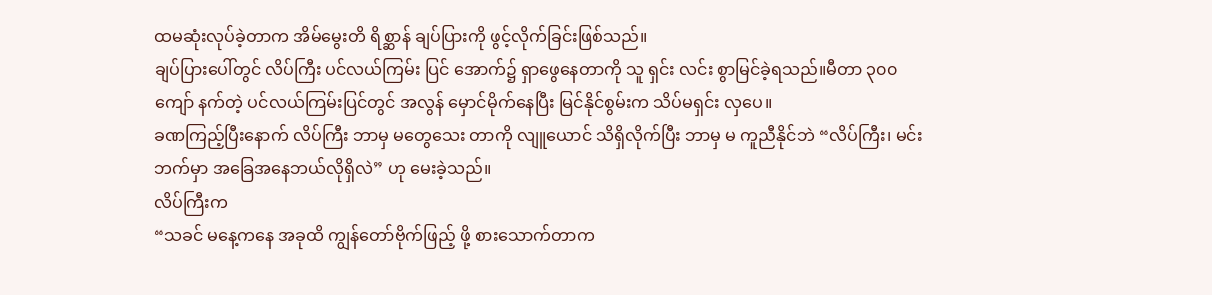ထမဆုံးလုပ်ခဲ့တာက အိမ်မွေးတိ ရိစ္ဆာန် ချပ်ပြားကို ဖွင့်လိုက်ခြင်းဖြစ်သည်။
ချပ်ပြားပေါ်တွင် လိပ်ကြီး ပင်လယ်ကြမ်း ပြင် အောက်၌ ရှာဖွေနေတာကို သူ ရှင်း လင်း စွာမြင်ခဲ့ရသည်။မီတာ ၃၀၀ ကျော် နက်တဲ့ ပင်လယ်ကြမ်းပြင်တွင် အလွန် မှောင်မိုက်နေပြီး မြင်နိုင်စွမ်းက သိပ်မရှင်း လှပေ။
ခဏကြည့်ပြီးနောက် လိပ်ကြီး ဘာမှ မတွေသေး တာကို လျူယောင် သိရှိလိုက်ပြီး ဘာမှ မ ကူညီနိုင်ဘဲ “လိပ်ကြီး၊ မင်းဘက်မှာ အခြေအနေဘယ်လိုရှိလဲ” ဟု မေးခဲ့သည်။
လိပ်ကြီးက
“သခင် မနေ့ကနေ အခုထိ ကျွန်တော်ဗိုက်ဖြည့် ဖို့ စားသောက်တာက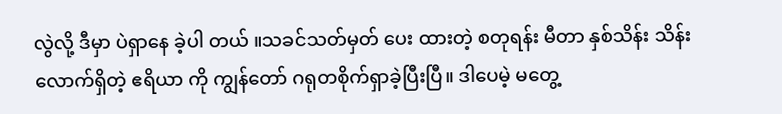လွဲလို့ ဒီမှာ ပဲရှာနေ ခဲ့ပါ တယ် ။သခင်သတ်မှတ် ပေး ထားတဲ့ စတုရန်း မီတာ နှစ်သိန်း သိန်းလောက်ရှိတဲ့ ဧရိယာ ကို ကျွန်တော် ဂရုတစိုက်ရှာခဲ့ပြီးပြီ။ ဒါပေမဲ့ မတွေ့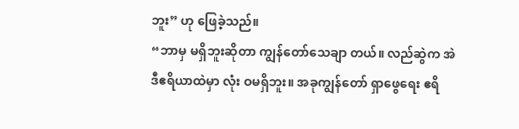ဘူး” ဟု ဖြေခဲ့သည်။
“ဘာမှ မရှိဘူးဆိုတာ ကျွန်တော်သေချာ တယ်။ လည်ဆွဲက အဲဒီဧရိယာထဲမှာ လုံး ဝမရှိဘူး။ အခုကျွန်တော် ရှာဖွေရေး ဧရိ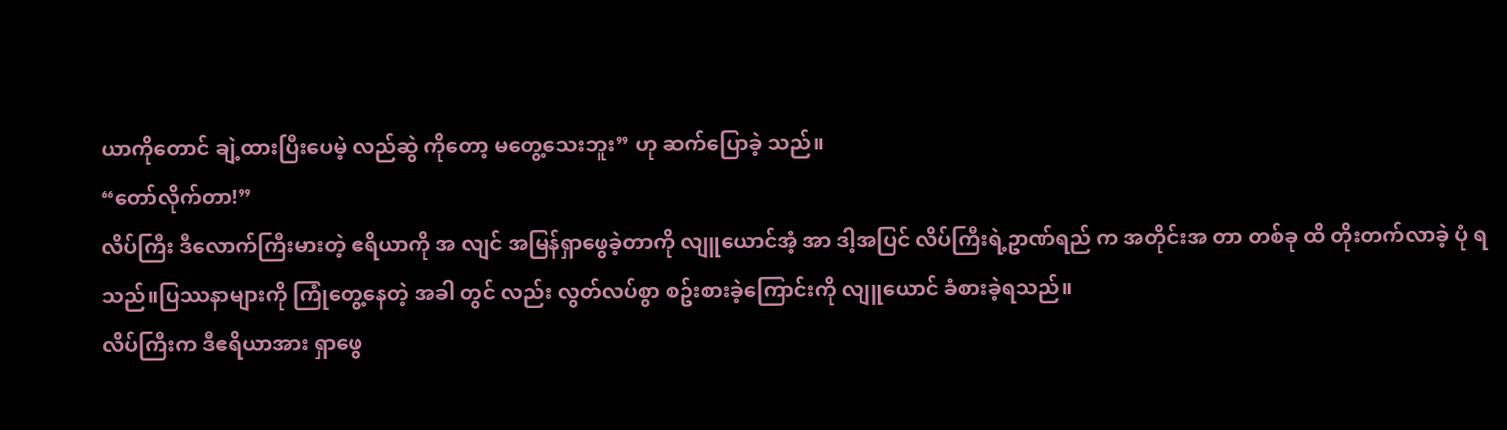ယာကိုတောင် ချဲ့ထားပြီးပေမဲ့ လည်ဆွဲ ကိုတော့ မတွေ့သေးဘူး” ဟု ဆက်ပြောခဲ့ သည်။
“တော်လိုက်တာ!”
လိပ်ကြီး ဒီလောက်ကြီးမားတဲ့ ဧရိယာကို အ လျင် အမြန်ရှာဖွေခဲ့တာကို လျူယောင်အံ့ အာ ဒါ့အပြင် လိပ်ကြီးရဲ့ဥာဏ်ရည် က အတိုင်းအ တာ တစ်ခု ထိ တိုးတက်လာခဲ့ ပုံ ရသည်။ပြဿနာများကို ကြုံတွေ့နေတဲ့ အခါ တွင် လည်း လွတ်လပ်စွာ စဥ်းစားခဲ့ကြောင်းကို လျူယောင် ခံစားခဲ့ရသည်။
လိပ်ကြီးက ဒီဧရိယာအား ရှာဖွေ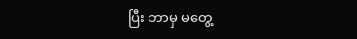ပြီး ဘာမှ မတွေ့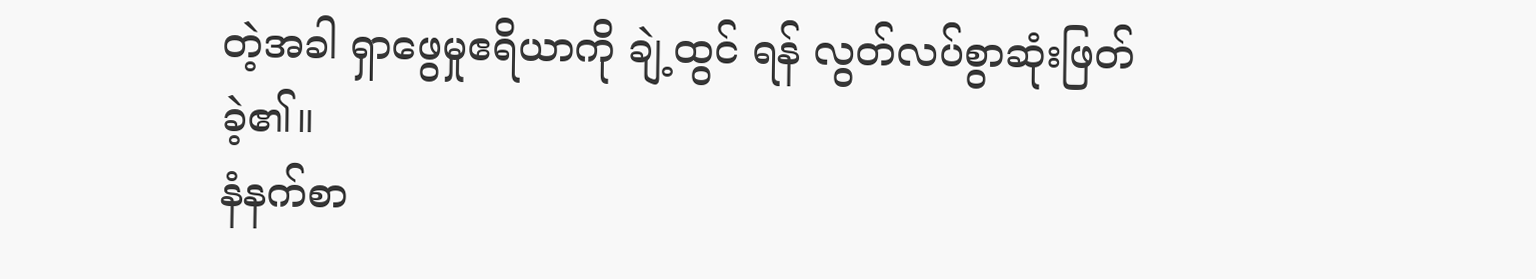တဲ့အခါ ရှာဖွေမှုဧရိယာကို ချဲ့ထွင် ရန် လွတ်လပ်စွာဆုံးဖြတ်ခဲ့၏။
နံနက်စာ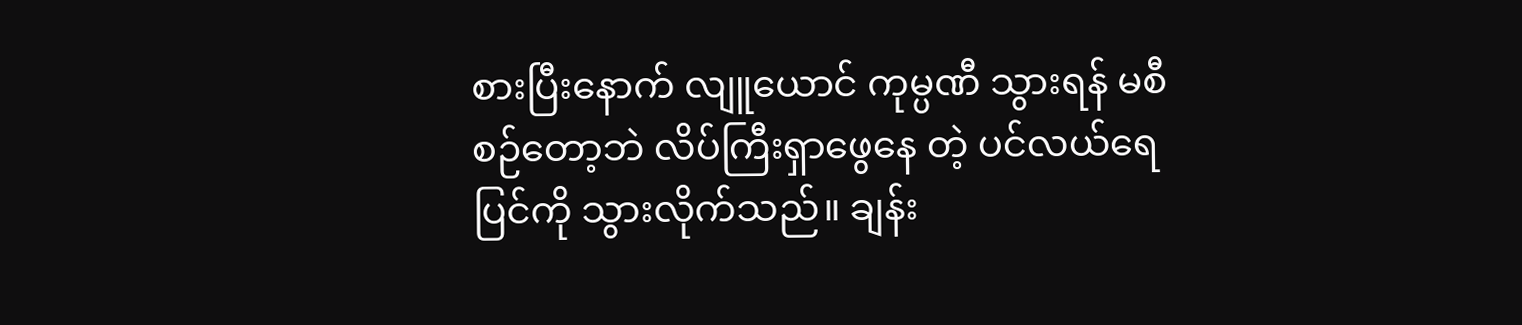စားပြီးနောက် လျူယောင် ကုမ္ပဏီ သွားရန် မစီစဉ်တော့ဘဲ လိပ်ကြီးရှာဖွေနေ တဲ့ ပင်လယ်ရေပြင်ကို သွားလိုက်သည်။ ချန်း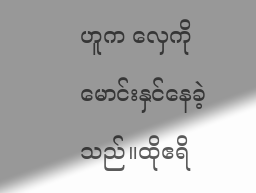ဟူက လှေကိုမောင်းနှင်နေခဲ့သည်။ထိုဧရိ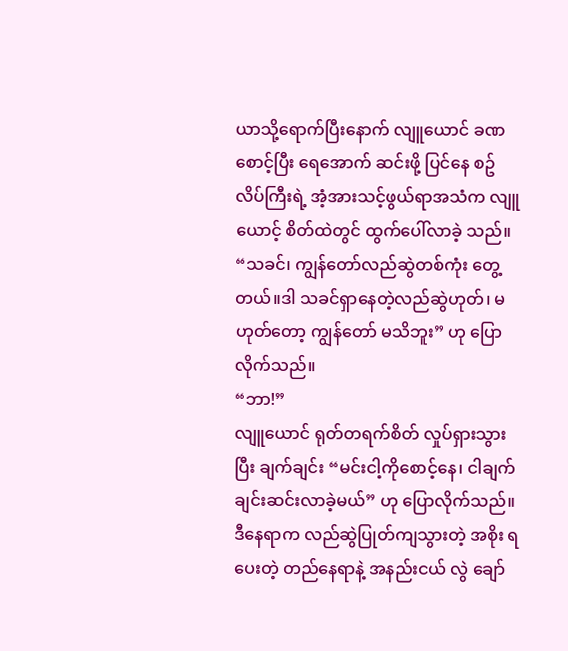ယာသို့ရောက်ပြီးနောက် လျူယောင် ခဏစောင့်ပြီး ရေအောက် ဆင်းဖို့ ပြင်နေ စဥ် လိပ်ကြီးရဲ့ အံ့အားသင့်ဖွယ်ရာအသံက လျူယောင့် စိတ်ထဲတွင် ထွက်ပေါ်လာခဲ့ သည်။
“သခင်၊ ကျွန်တော်လည်ဆွဲတစ်ကုံး တွေ့ တယ်။ဒါ သခင်ရှာနေတဲ့လည်ဆွဲဟုတ်၊ မဟုတ်တော့ ကျွန်တော် မသိဘူး” ဟု ပြော လိုက်သည်။
“ဘာ!”
လျူယောင် ရုတ်တရက်စိတ် လှုပ်ရှားသွား ပြီး ချက်ချင်း “မင်းငါ့ကိုစောင့်နေ၊ ငါချက် ချင်းဆင်းလာခဲ့မယ်” ဟု ပြောလိုက်သည်။
ဒီနေရာက လည်ဆွဲပြုတ်ကျသွားတဲ့ အစိုး ရ ပေးတဲ့ တည်နေရာနဲ့ အနည်းငယ် လွဲ ချော်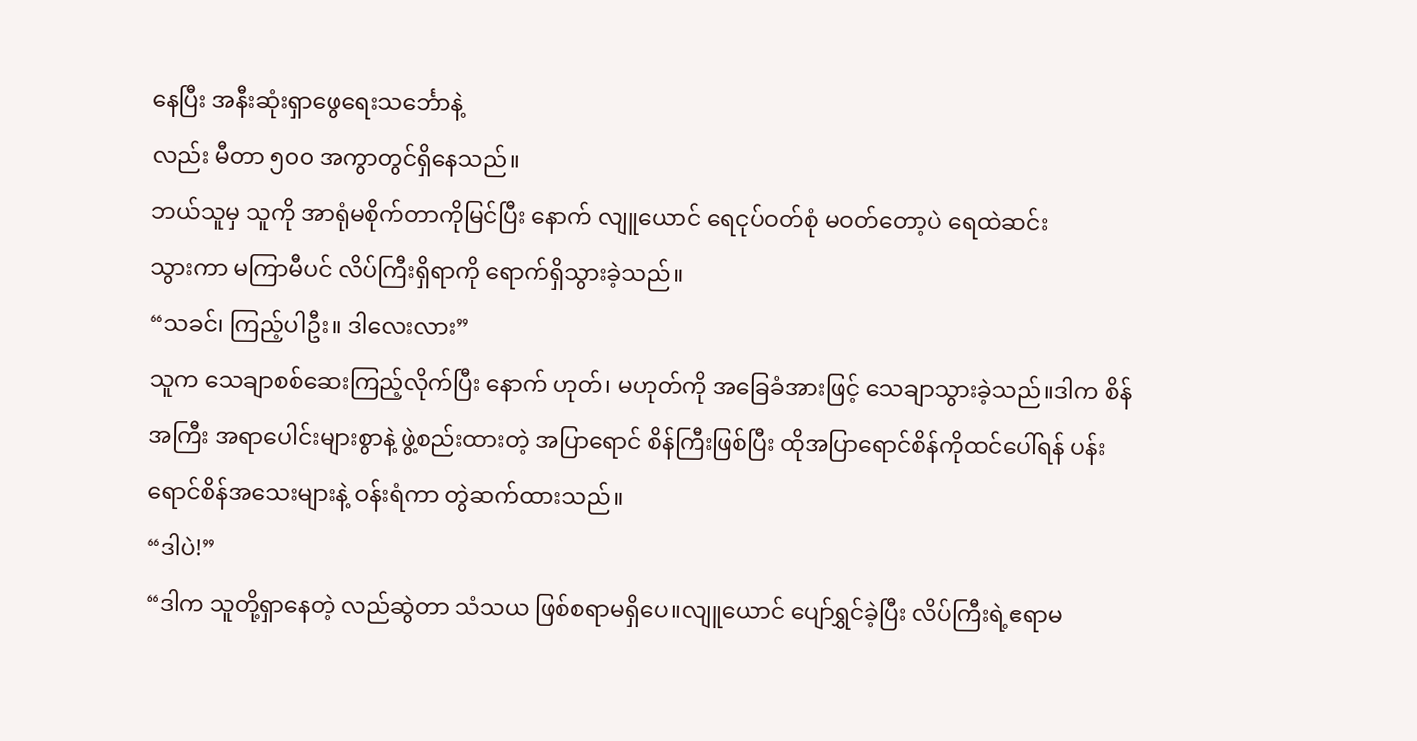နေပြီး အနီးဆုံးရှာဖွေရေးသင်္ဘောနဲ့
လည်း မီတာ ၅၀၀ အကွာတွင်ရှိနေသည်။
ဘယ်သူမှ သူကို အာရုံမစိုက်တာကိုမြင်ပြီး နောက် လျူယောင် ရေငုပ်ဝတ်စုံ မဝတ်တော့ပဲ ရေထဲဆင်း
သွားကာ မကြာမီပင် လိပ်ကြီးရှိရာကို ရောက်ရှိသွားခဲ့သည်။
“သခင်၊ ကြည့်ပါဦး။ ဒါလေးလား”
သူက သေချာစစ်ဆေးကြည့်လိုက်ပြီး နောက် ဟုတ်၊ မဟုတ်ကို အခြေခံအားဖြင့် သေချာသွားခဲ့သည်။ဒါက စိန်အကြီး အရာပေါင်းများစွာနဲ့ ဖွဲ့စည်းထားတဲ့ အပြာရောင် စိန်ကြီးဖြစ်ပြီး ထိုအပြာရောင်စိန်ကိုထင်ပေါ်ရန် ပန်းရောင်စိန်အသေးများနဲ့ ဝန်းရံကာ တွဲဆက်ထားသည်။
“ဒါပဲ!”
“ဒါက သူတို့ရှာနေတဲ့ လည်ဆွဲတာ သံသယ ဖြစ်စရာမရှိပေ။လျူယောင် ပျော်ရွှင်ခဲ့ပြီး လိပ်ကြီးရဲ့ဧရာမ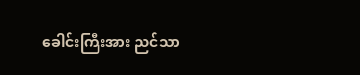ခေါင်းကြီးအား ညင်သာ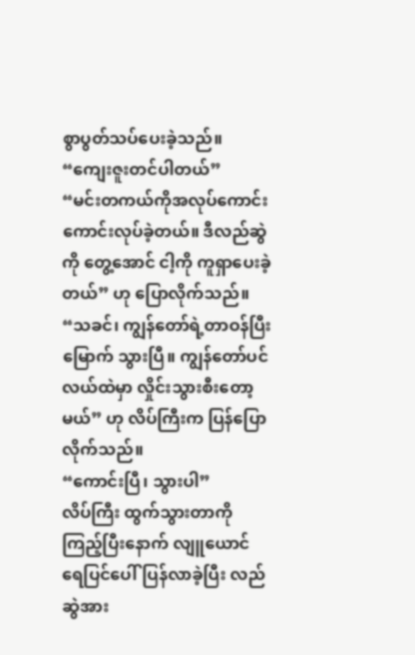စွာပွတ်သပ်ပေးခဲ့သည်။
“ကျေးဇူးတင်ပါတယ်”
“မင်းတကယ်ကိုအလုပ်ကောင်းကောင်းလုပ်ခဲ့တယ်။ ဒီလည်ဆွဲကို တွေ့အောင် ငါ့ကို ကူရှာပေးခဲ့တယ်” ဟု ပြောလိုက်သည်။
“သခင်၊ ကျွန်တော်ရဲ့တာဝန်ပြီး မြောက် သွားပြီ။ ကျွန်တော်ပင်လယ်ထဲမှာ လှိုင်းသွားစီးတော့မယ်” ဟု လိပ်ကြီးက ပြန်ပြော လိုက်သည်။
“ကောင်းပြီ၊ သွားပါ”
လိပ်ကြီး ထွက်သွားတာကို ကြည့်ပြီးနောက် လျူယောင် ရေပြင်ပေါ်ပြန်လာခဲ့ပြီး လည် ဆွဲအား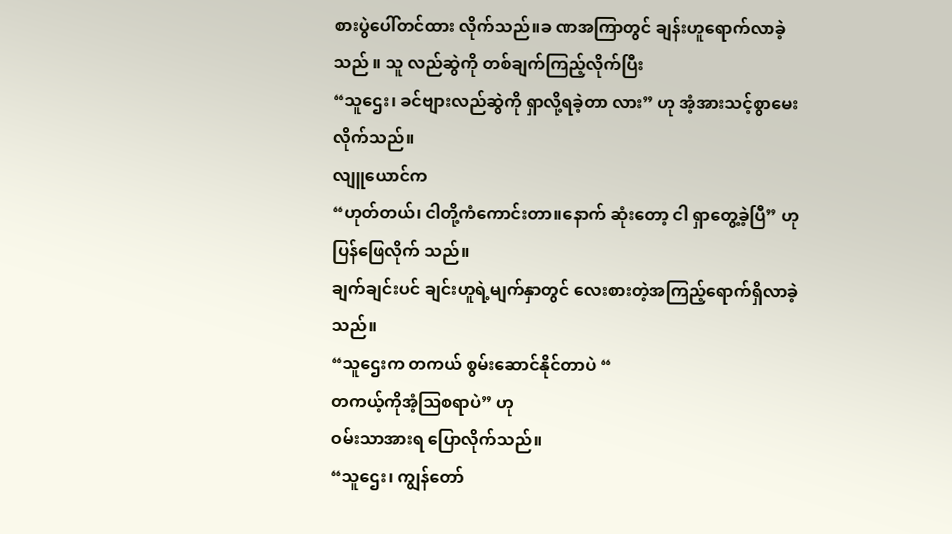စားပွဲပေါ်တင်ထား လိုက်သည်။ခ ဏအကြာတွင် ချန်းဟူရောက်လာခဲ့သည် ။ သူ လည်ဆွဲကို တစ်ချက်ကြည့်လိုက်ပြီး
“သူဌေး၊ ခင်ဗျားလည်ဆွဲကို ရှာလို့ရခဲ့တာ လား” ဟု အံ့အားသင့်စွာမေးလိုက်သည်။
လျူယောင်က
“ဟုတ်တယ်၊ ငါတို့ကံကောင်းတာ။နောက် ဆုံးတော့ ငါ ရှာတွေ့ခဲ့ပြီ” ဟု ပြန်ဖြေလိုက် သည်။
ချက်ချင်းပင် ချင်းဟူရဲ့မျက်နှာတွင် လေးစားတဲ့အကြည့်ရောက်ရှိလာခဲ့သည်။
“သူဌေးက တကယ် စွမ်းဆောင်နိုင်တာပဲ “
တကယ့်ကိုအံ့ဩစရာပဲ” ဟု
ဝမ်းသာအားရ ပြောလိုက်သည်။
“သူဌေး၊ ကျွန်တော်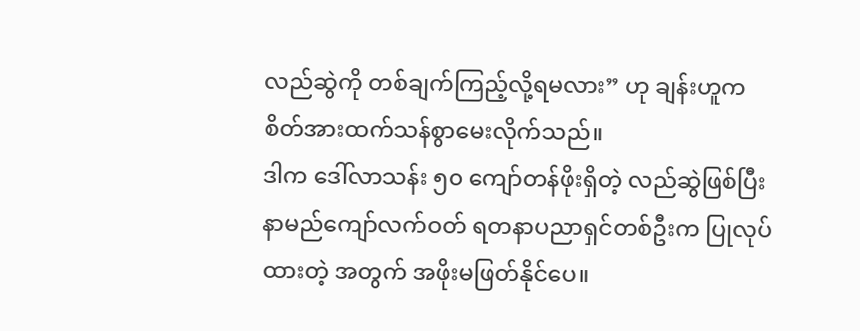လည်ဆွဲကို တစ်ချက်ကြည့်လို့ရမလား” ဟု ချန်းဟူက စိတ်အားထက်သန်စွာမေးလိုက်သည်။
ဒါက ဒေါ်လာသန်း ၅၀ ကျော်တန်ဖိုးရှိတဲ့ လည်ဆွဲဖြစ်ပြီး နာမည်ကျော်လက်ဝတ် ရတနာပညာရှင်တစ်ဦးက ပြုလုပ်ထားတဲ့ အတွက် အဖိုးမဖြတ်နိုင်ပေ။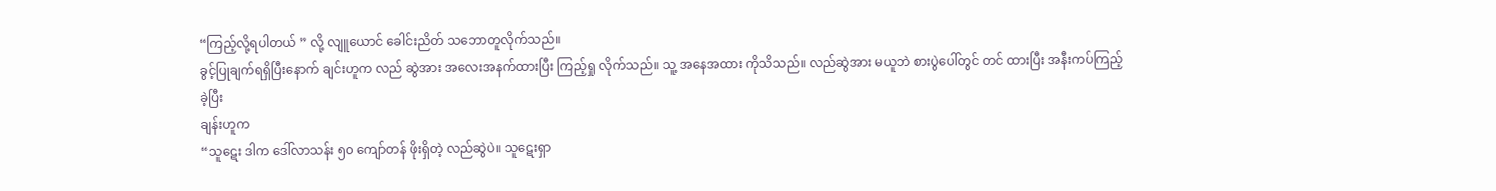“ကြည့်လို့ရပါတယ် ” လို့ လျူယောင် ခေါင်းညိတ် သဘောတူလိုက်သည်။
ခွင့်ပြုချက်ရရှိပြီးနောက် ချင်းဟူက လည် ဆွဲအား အလေးအနက်ထားပြီး ကြည့်ရှု လိုက်သည်။ သူ့ အနေအထား ကိုသိသည်။ လည်ဆွဲအား မယူဘဲ စားပွဲပေါ်တွင် တင် ထားပြီး အနီးကပ်ကြည့်ခဲ့ပြီး
ချန်းဟူက
“သူဋေး ဒါက ဒေါ်လာသန်း ၅၀ ကျော်တန် ဖိုးရှိတဲ့ လည်ဆွဲပဲ။ သူဋေးရှာ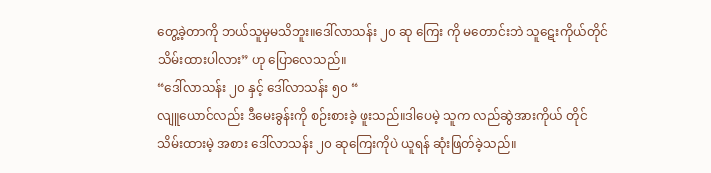တွေ့ခဲ့တာကို ဘယ်သူမှမသိဘူး။ဒေါ်လာသန်း ၂၀ ဆု ကြေး ကို မတောင်းဘဲ သူဋေးကိုယ်တိုင် သိမ်းထားပါလား” ဟု ပြောလေသည်။
“ဒေါ်လာသန်း ၂၀ နှင့် ဒေါ်လာသန်း ၅၀ “
လျူယောင်လည်း ဒီမေးခွန်းကို စဉ်းစားခဲ့ ဖူးသည်။ဒါပေမဲ့ သူက လည်ဆွဲအားကိုယ် တိုင်သိမ်းထားမဲ့ အစား ဒေါ်လာသန်း ၂၀ ဆုကြေးကိုပဲ ယူရန် ဆုံးဖြတ်ခဲ့သည်။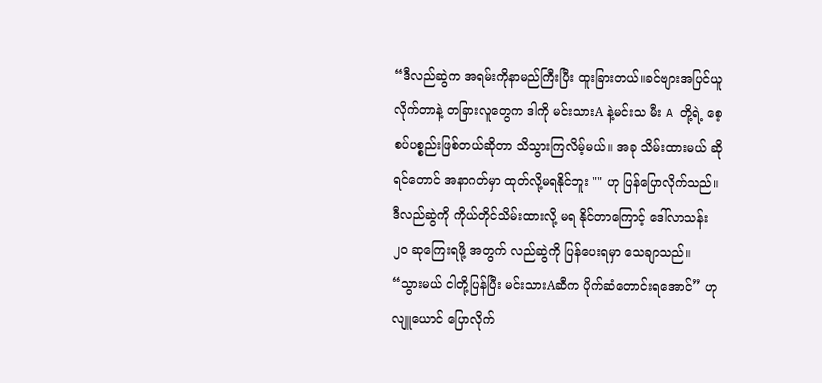“ဒီလည်ဆွဲက အရမ်းကိုနာမည်ကြီးပြီး ထူးခြားတယ်။ခင်ဗျားအပြင်ယူလိုက်တာနဲ့ တခြားလူတွေက ဒါကို မင်းသားA နဲ့မင်းသ မီး A တို့ရဲ့ စေ့စပ်ပစ္စည်းဖြစ်တယ်ဆိုတာ သိသွားကြလိမ့်မယ်။ အခု သိမ်းထားမယ် ဆိုရင်တောင် အနာဂတ်မှာ ထုတ်လို့မရနိုင်ဘူး "" ဟု ပြန်ပြောလိုက်သည်။
ဒီလည်ဆွဲကို ကိုယ်တိုင်သိမ်းထားလို့ မရ နိုင်တာကြောင့် ဒေါ်လာသန်း ၂၀ ဆုကြေးရဖို့ အတွက် လည်ဆွဲကို ပြန်ပေးရမှာ သေချာသည်။
“သွားမယ် ငါတို့ပြန်ပြီး မင်းသားAဆီက ပိုက်ဆံတောင်းရအောင်” ဟု လျူယောင် ပြောလိုက်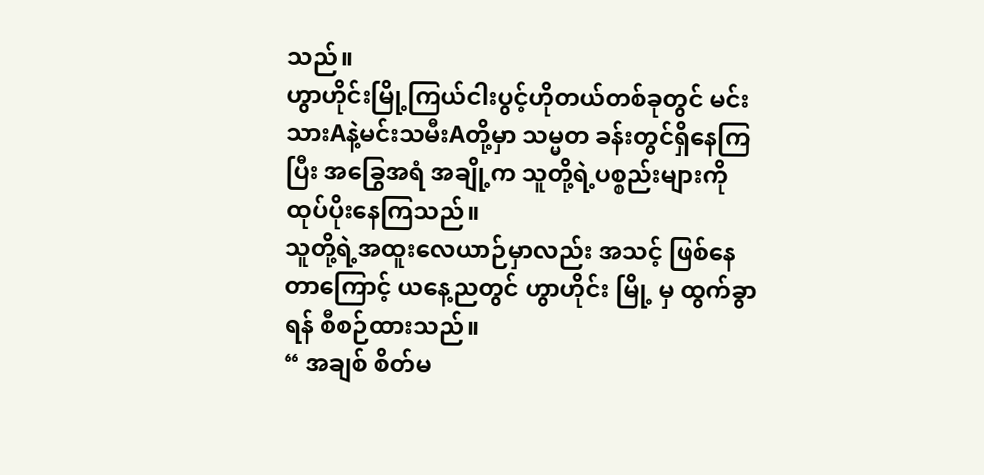သည်။
ဟွာဟိုင်းမြို့ကြယ်ငါးပွင့်ဟိုတယ်တစ်ခုတွင် မင်းသားAနဲ့မင်းသမီးAတို့မှာ သမ္မတ ခန်းတွင်ရှိနေကြပြီး အခြွေအရံ အချို့က သူတို့ရဲ့ပစ္စည်းများကို ထုပ်ပိုးနေကြသည်။
သူတို့ရဲ့အထူးလေယာဉ်မှာလည်း အသင့် ဖြစ်နေတာကြောင့် ယနေ့ညတွင် ဟွာဟိုင်း မြို့ မှ ထွက်ခွာရန် စီစဉ်ထားသည်။
“ အချစ် စိတ်မ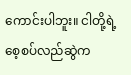ကောင်းပါဘူး။ ငါတို့ရဲ့ စေ့စပ်လည်ဆွဲက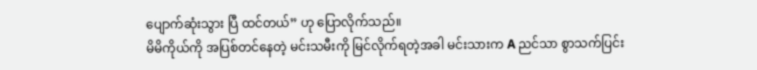ပျောက်ဆုံးသွား ပြီ ထင်တယ်” ဟု ပြောလိုက်သည်။
မိမိကိုယ်ကို အပြစ်တင်နေတဲ့ မင်းသမီးကို မြင်လိုက်ရတဲ့အခါ မင်းသားက A ညင်သာ စွာသက်ပြင်း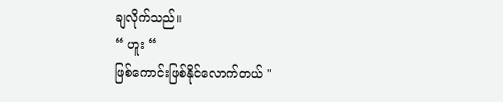ချလိုက်သည်။
“ ဟူး “
ဖြစ်ကောင်းဖြစ်နိုင်လောက်တယ် "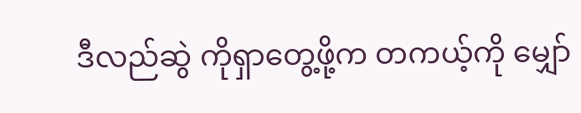ဒီလည်ဆွဲ ကိုရှာတွေ့ဖို့က တကယ့်ကို မျှော်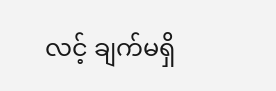လင့် ချက်မရှိ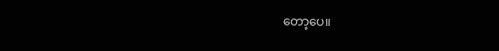တော့ပေ။